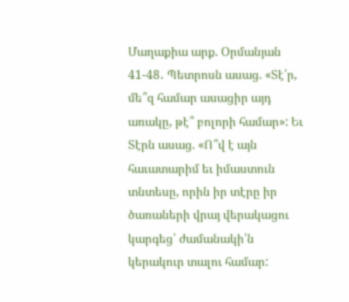Մաղաքիա արք. Օրմանյան
41-48․ Պետրոսն ասաց. «Տէ՛ր, մե՞զ համար ասացիր այդ առակը, թէ՞ բոլորի համար»: Եւ Տէրն ասաց. «Ո՞վ է այն հաւատարիմ եւ իմաստուն տնտեսը, որին իր տէրը իր ծառաների վրայ վերակացու կարգեց՝ ժամանակի՛ն կերակուր տալու համար: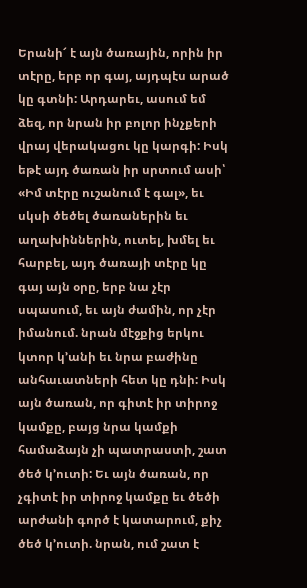Երանի՜ է այն ծառային, որին իր տէրը, երբ որ գայ, այդպէս արած կը գտնի: Արդարեւ, ասում եմ ձեզ, որ նրան իր բոլոր ինչքերի վրայ վերակացու կը կարգի: Իսկ եթէ այդ ծառան իր սրտում ասի՝ «Իմ տէրը ուշանում է գալ», եւ սկսի ծեծել ծառաներին եւ աղախիններին, ուտել, խմել եւ հարբել, այդ ծառայի տէրը կը գայ այն օրը, երբ նա չէր սպասում, եւ այն ժամին, որ չէր իմանում. նրան մէջքից երկու կտոր կ՚անի եւ նրա բաժինը անհաւատների հետ կը դնի: Իսկ այն ծառան, որ գիտէ իր տիրոջ կամքը, բայց նրա կամքի համաձայն չի պատրաստի, շատ ծեծ կ՚ուտի: Եւ այն ծառան, որ չգիտէ իր տիրոջ կամքը եւ ծեծի արժանի գործ է կատարում, քիչ ծեծ կ՚ուտի. նրան, ում շատ է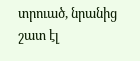տրուած, նրանից շատ էլ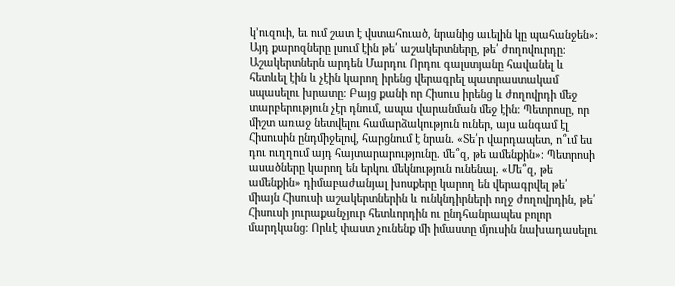կ՚ուզուի, եւ ում շատ է վստահուած, նրանից աւելին կը պահանջեն»:
Այդ քարոզները լսում էին թե՛ աշակերտները, թե՛ ժողովուրդը։ Աշակերտներն արդեն Մարդու Որդու գալստյանը հավանել և հետևել էին և չէին կարող իրենց վերագրել պատրաստակամ սպասելու խրատը։ Բայց քանի որ Հիսուս իրենց և ժողովրդի մեջ տարբերություն չէր դնում, ապա վարանման մեջ էին։ Պետրոսը, որ միշտ առաջ նետվելու համարձակություն ուներ, այս անգամ էլ Հիսուսին ընդմիջելով, հարցնում է նրան․ «Տե՛ր վարդապետ, ո՞ւմ ես դու ուղղում այդ հայտարարությունը․ մե՞զ, թե ամենքին»։ Պետրոսի ասածները կարող են երկու մեկնություն ունենալ․ «Մե՞զ, թե ամենքին» դիմաբաժանյալ խոսքերը կարող են վերագրվել թե՛ միայն Հիսուսի աշակերտներին և ունկնդիրների ողջ ժողովրդին, թե՛ Հիսուսի յուրաքանչյուր հետևորդին ու ընդհանրապես բոլոր մարդկանց։ Որևէ փաստ չունենք մի իմաստը մյուսին նախադասելու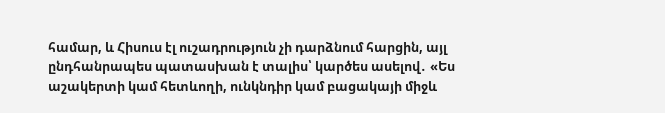համար, և Հիսուս էլ ուշադրություն չի դարձնում հարցին, այլ ընդհանրապես պատասխան է տալիս՝ կարծես ասելով․ «Ես աշակերտի կամ հետևողի, ունկնդիր կամ բացակայի միջև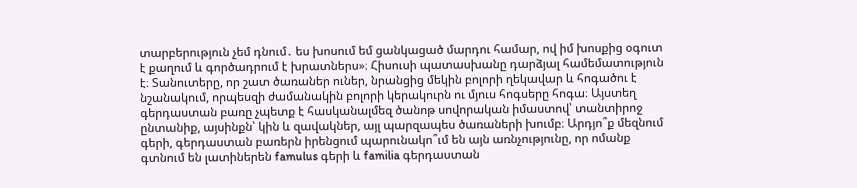տարբերություն չեմ դնում․ ես խոսում եմ ցանկացած մարդու համար, ով իմ խոսքից օգուտ է քաղում և գործադրում է խրատներս»։ Հիսուսի պատասխանը դարձյալ համեմատություն է։ Տանուտերը, որ շատ ծառաներ ուներ, նրանցից մեկին բոլորի ղեկավար և հոգածու է նշանակում, որպեսզի ժամանակին բոլորի կերակուրն ու մյուս հոգսերը հոգա։ Այստեղ գերդաստան բառը չպետք է հասկանալմեզ ծանոթ սովորական իմաստով՝ տանտիրոջ ընտանիք, այսինքն՝ կին և զավակներ, այլ պարզապես ծառաների խումբ։ Արդյո՞ք մեզնում գերի, գերդաստան բառերն իրենցում պարունակո՞ւմ են այն առնչությունը, որ ոմանք գտնում են լատիներեն famulus գերի և familia գերդաստան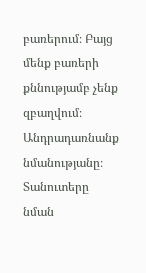բառերում։ Բայց մենք բառերի քննությամբ չենք զբաղվում։ Անդրադառնանք նմանությանը։
Տանուտերը նման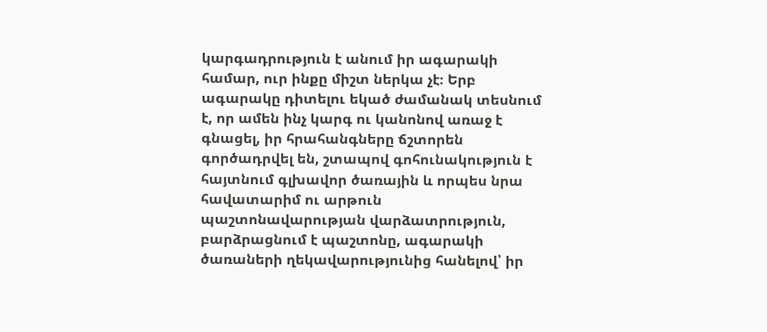կարգադրություն է անում իր ագարակի համար, ուր ինքը միշտ ներկա չէ։ Երբ ագարակը դիտելու եկած ժամանակ տեսնում է, որ ամեն ինչ կարգ ու կանոնով առաջ է գնացել, իր հրահանգները ճշտորեն գործադրվել են, շտապով գոհունակություն է հայտնում գլխավոր ծառային և որպես նրա հավատարիմ ու արթուն պաշտոնավարության վարձատրություն, բարձրացնում է պաշտոնը, ագարակի ծառաների ղեկավարությունից հանելով՝ իր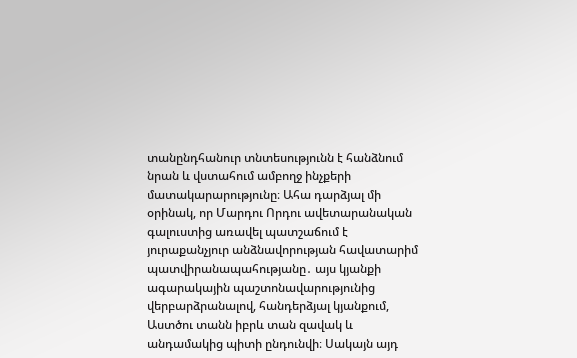տանընդհանուր տնտեսությունն է հանձնում նրան և վստահում ամբողջ ինչքերի մատակարարությունը։ Ահա դարձյալ մի օրինակ, որ Մարդու Որդու ավետարանական գալուստից առավել պատշաճում է յուրաքանչյուր անձնավորության հավատարիմ պատվիրանապահությանը․ այս կյանքի ագարակային պաշտոնավարությունից վերբարձրանալով, հանդերձյալ կյանքում, Աստծու տանն իբրև տան զավակ և անդամակից պիտի ընդունվի։ Սակայն այդ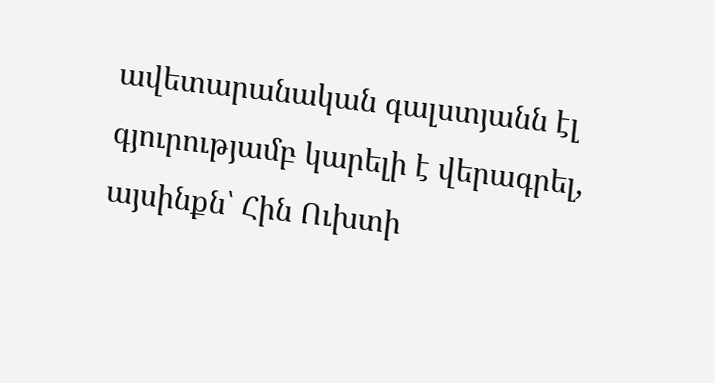ավետարանական գալստյանն էլ գյուրությամբ կարելի է վերագրել, այսինքն՝ Հին Ուխտի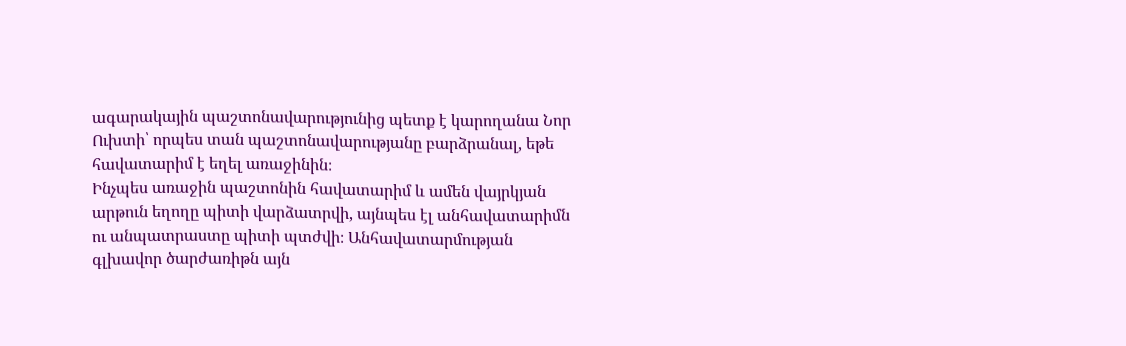ագարակային պաշտոնավարությունից պետք է կարողանա Նոր Ուխտի՝ որպես տան պաշտոնավարությանը բարձրանալ, եթե հավատարիմ է եղել առաջինին։
Ինչպես առաջին պաշտոնին հավատարիմ և ամեն վայրկյան արթուն եղողը պիտի վարձատրվի, այնպես էլ անհավատարիմն ու անպատրաստը պիտի պտժվի։ Անհավատարմության գլխավոր ծարժառիթն այն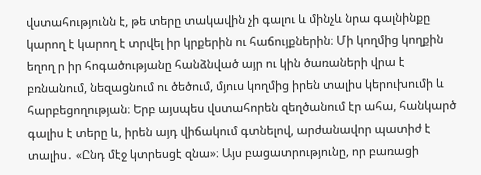վստահությունն է, թե տերը տակավին չի գալու և մինչև նրա գալնինքը կարող է կարող է տրվել իր կրքերին ու հաճույքներին։ Մի կողմից կողքին եղող ր իր հոգածությանը հանձնված այր ու կին ծառաների վրա է բռնանում, նեզացնում ու ծեծում, մյուս կողմից իրեն տալիս կերուխումի և հարբեցողության։ Երբ այսպես վստահորեն զեղծանում էր ահա, հանկարծ գալիս է տերը և, իրեն այդ վիճակում գտնելով, արժանավոր պատիժ է տալիս․ «Ընդ մէջ կտրեսցէ զնա»։ Այս բացատրությունը, որ բառացի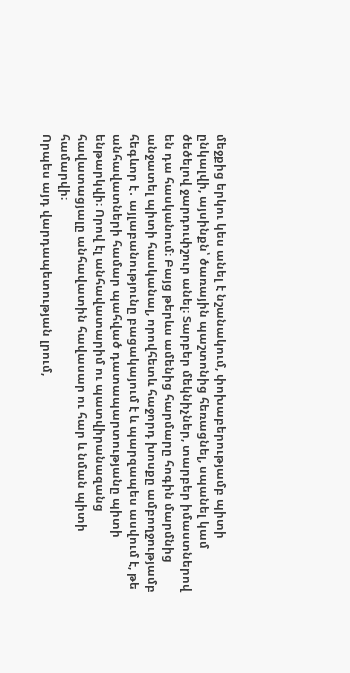մեջքից երկու կես անել է նշանակում, փոխաբերությամբ պիտի ընկալվի, այսինքն՝ ծառային պաշտոնից հեռացնել, սպանել կամ ծեծելով ջարդուփշուր անել։ Տարբեր մեկնիչներ, տարբեր իմաստներով են դա հասկանում։ Բայց թերևս ամենից հարմարը հոգին մարմնից անջատել պիտի հասկանալ, որովհետև հաջորդ խոսքը ամբողջությամբ հեգևոր է․ այլաբանությունը բացակայում է և պարզապես ասվում է, թե անհավատների համար պահված դատապարտությանը պիտի ենթարկվի։ Որով էլ անհավատարիմ ու պատվիրանազանց հավատացյալը անհավատին հավասար ու հար և նման պիտի համարվի։
Որպես այդ վարդապետության լրում,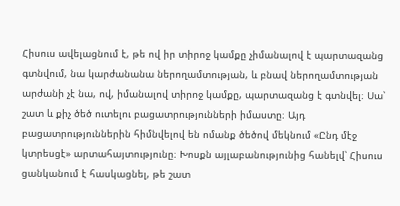Հիսուս ավելացնում է, թե ով իր տիրոջ կամքը չիմանալով է պարտազանց գտնվում, նա կարժանանա ներողամտության, և բնավ ներողամտության արժանի չէ նա, ով, իմանալով տիրոջ կամքը, պարտազանց է գտնվել։ Սա՝ շատ և քիչ ծեծ ուտելու բացատրությունների իմաստը։ Այդ բացատրություններին հիմնվելով են ոմանք ծեծով մեկնում «Ընդ մէջ կտրեսցէ» արտահայտությունը։ Խոսքն այլաբանությունից հանելվ՝ Հիսուս ցանկանում է հասկացնել, թե շատ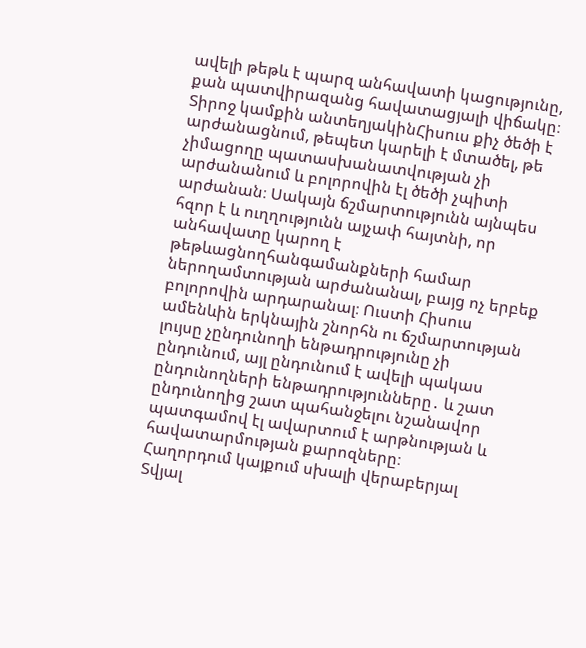ավելի թեթև է պարզ անհավատի կացությունը, քան պատվիրազանց հավատացյալի վիճակը։
Տիրոջ կամքին անտեղյակինՀիսուս քիչ ծեծի է արժանացնում, թեպետ կարելի է մտածել, թե չիմացողը պատասխանատվության չի արժանանում և բոլորովին էլ ծեծի չպիտի արժանան։ Սակայն ճշմարտությունն այնպես հզոր է և ուղղությունն այչափ հայտնի, որ անհավատը կարող է թեթևացնողհանգամանքների համար ներողամտության արժանանալ, բայց ոչ երբեք բոլորովին արդարանալ։ Ուստի Հիսուս ամենևին երկնային շնորհն ու ճշմարտության լույսը չընդունողի ենթադրությունը չի ընդունում, այլ ընդունում է ավելի պակաս ընդունողների ենթադրությունները․ և շատ ընդունողից շատ պահանջելու նշանավոր պատգամով էլ ավարտում է արթնության և հավատարմության քարոզները։
Հաղորդում կայքում սխալի վերաբերյալ
Տվյալ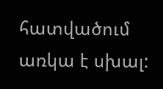հատվածում առկա է սխալ: